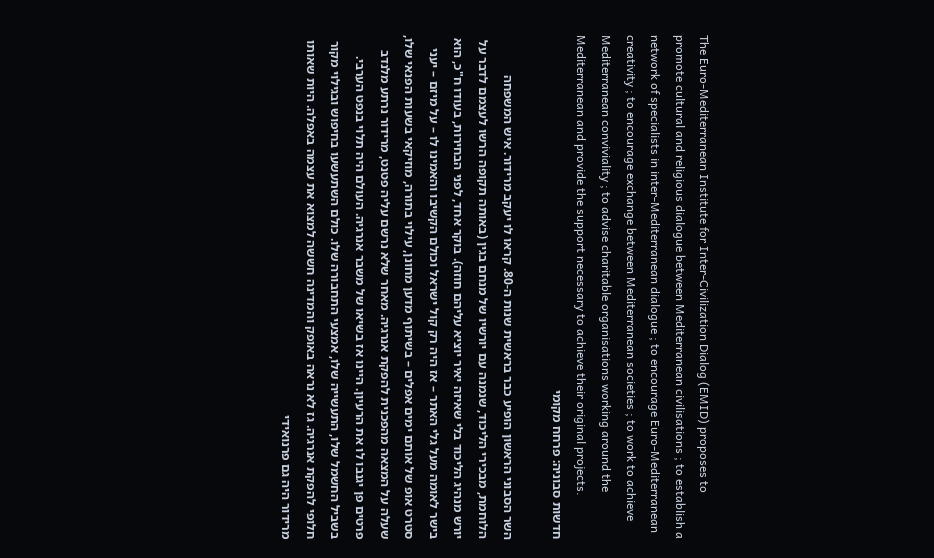The Euro-Mediterranean Institute for Inter-Civilization Dialog (EMID) proposes to promote cultural and religious dialogue between Mediterranean civilisations ; to establish a network of specialists in inter-Mediterranean dialogue ; to encourage Euro-Mediterranean creativity ; to encourage exchange between Mediterranean societies ; to work to achieve Mediterranean conviviality ; to advise charitable organisations working around the Mediterranean and provide the support necessary to achieve their original projects.
חדשות סבוניה: פרחח מקומי

השר הסבוני הראשון הופיע כבר בראשית שנות ה-80. קראו לו יעקב מרידור. איש המשפחה הלוחמת, מבכירי הליכוד, שנמנה עם יורשיו של מנחם בגין (באותה תקופה הרשו לעצמם לדבר על יורש מנהיג הליכוד בלי שאיזה יאיר יוציא עליהם חוזה). בוקר אחד, לפני הבחירות, בעודו ח"כ, הוא בישר לאומה מעל גלי האתר – אז היה רק קול ישראל וכולם הקשיבו והאמינו לו – על מיזם – יעני סטרט אופ של אותם ימים אפלים – בשיתוף מדען מחונן, עילוי בתורה, מוזיקאי בשעות הפנאי שלו, שעלה על המצאה מהפכנית להפקת אנרגיה. מאחר שלא נרשם עליה פטנט, מרידור נרתע מלנדב פרטים פן יגנבו לו את הרעיון. היינו אז בשיאו של משבר אנרגיה. העולם היה תלוי בנפט הערבי. בשביל החשמל שלו, התעשייה שלו, אמצעי התחבורה שלו. כולם השתעשעו בחיפוש ובגילוי מקור חלופי להפקת אנרגיה. גז לא נראה באופק והמדינה חששה למצוא את עצמה באפלה. היות שאותו מרידור היה גם פרנואידי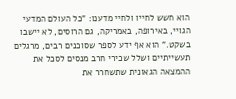הוא חשש לחייו ולחיי מדענו: "כל העולם המדעי הגויי, באירופה, באמריקה, גם הרוסים, לא יישבו בשקט." הוא אף ידע לספר שסוכנים רבים, מרגלים תעשייתיים ושלל שכירי חרב מנסים לסכל את ההמצאה הגאונית שתשחרר את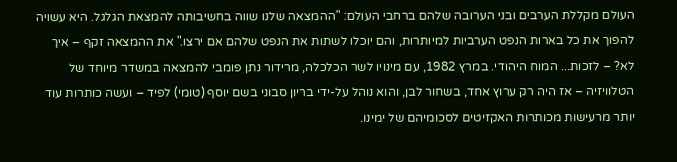העולם מקללת הערבים ובני הערובה שלהם ברחבי העולם: "ההמצאה שלנו שווה בחשיבותה להמצאת הגלגל. היא עשויה להפוך את כל בארות הנפט הערביות למיותרות, והם יוכלו לשתות את הנפט שלהם אם ירצו." את ההמצאה זקף – איך לא? – לזכות... המוח היהודי. במרץ 1982, עם מינויו לשר הכלכלה, מרידור נתן פומבי להמצאה במשדר מיוחד של הטלוויזיה – אז היה רק ערוץ אחד, בשחור לבן, והוא נוהל על-ידי בריון סבוני בשם יוסף (טומי) לפיד – ועשה כותרות עוד יותר מרעישות מכותרות האקזיטים לסכומיהם של ימינו.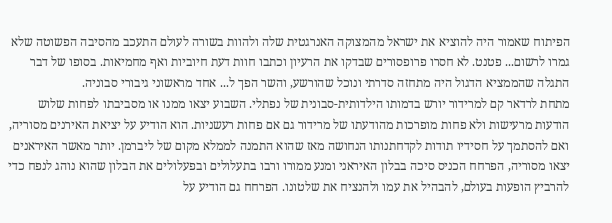הפיתוח שאמור היה להוציא את ישראל מהמצוקה האנרגטית שלה ולהוות בשורה לעולם התעכב מהסיבה הפשוטה שלא גמרו לרשום... פטנט. לא חסרו פרופסורים שבדקו את הרעיון וכתבו חוות דעת חיוביות ואף מחמיאות. בסופו של דבר התגלה שהממציא הדגול היה מתחזה סדרתי ונוכל שהורשע, והשר הפך ל... אחד מראשוני גיבורי סבוניה.
מתחת לרדאר קם למרידור יורש בדמותו הילדותית-סבונית של נפתלי. השבוע יצאו ממנו או מסביבתו לפחות שלוש הודעות מרעישות ולא פחות מופרכות מהודעתו של מרידור גם אם פחות רעשניות. הוא הודיע על יציאת האירנים מסוריה, ואם להסתמך על חסידיו תודות לקדחתנותו הנחושה מאז שהוא התמנה לממלא מקום של ליברמן. יותר מאשר האיראנים יצאו מסוריה, הפרחח הכניס סיכה בבלון האיראני ומנע ממורו ורבו בתעלולים ובפעלולים את הבלון שהוא נוהג לנפח כדי להרביץ הופעות בעולם, להבהיל את עמו ולהנציח את שלטונו. הפרחח גם הודיע על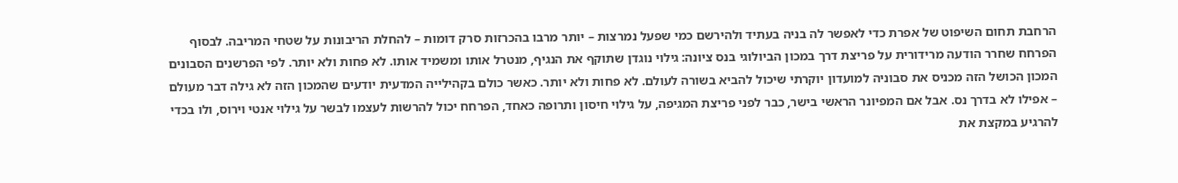הרחבת תחום השיפוט של אפרת כדי לאפשר לה בניה בעתיד ולהירשם כמי שפעל נמרצות – יותר מרבו בהכרזות סרק דומות – להחלת הריבונות על שטחי המריבה. לבסוף הפרחח שחרר הודעה מרידורית על פריצת דרך במכון הביולוגי בנס ציונה: גילוי נוגדן שתוקף את הנגיף, מנטרל אותו ומשמיד אותו. לא פחות ולא יותר. לפי הפרשנים הסבונים המכון הכושל הזה מכניס את סבוניה למועדון יוקרתי שיכול להביא בשורה לעולם. לא פחות ולא יותר. כאשר כולם בקהילייה המדעית יודעים שהמכון הזה לא גילה דבר מעולם – אפילו לא בדרך נס. אבל אם המפיונר הראשי בישר, כבר לפני פריצת המגיפה, על גילוי חיסון ותרופה כאחד, הפרחח יכול להרשות לעצמו לבשר על גילוי אנטי וירוס, ולו בכדי להרגיע במקצת את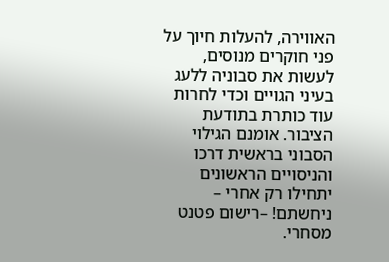האווירה, להעלות חיוך על פני חוקרים מנוסים, לעשות את סבוניה ללעג בעיני הגויים וכדי לחרות עוד כותרת בתודעת הציבור. אומנם הגילוי הסבוני בראשית דרכו והניסויים הראשונים יתחילו רק אחרי – ניחשתם! –רישום פטנט מסחרי.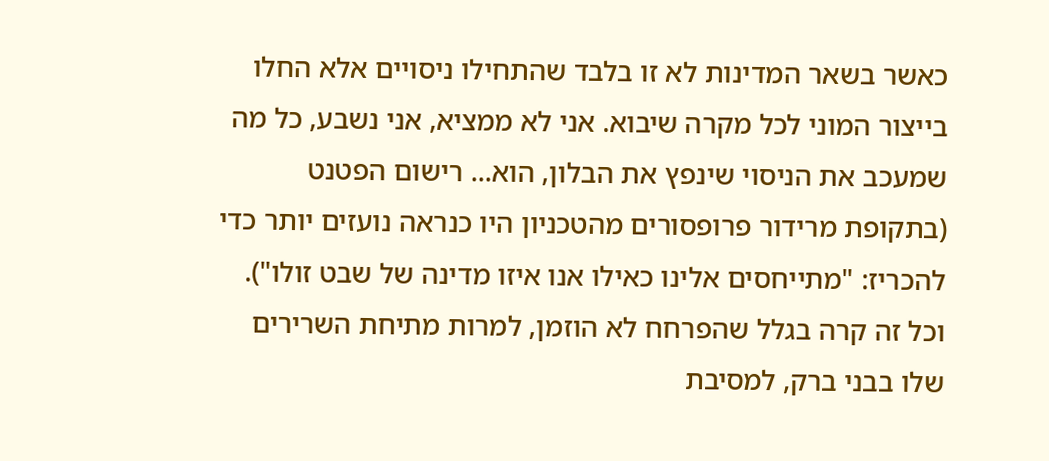כאשר בשאר המדינות לא זו בלבד שהתחילו ניסויים אלא החלו בייצור המוני לכל מקרה שיבוא. אני לא ממציא, אני נשבע, כל מה שמעכב את הניסוי שינפץ את הבלון, הוא... רישום הפטנט (בתקופת מרידור פרופסורים מהטכניון היו כנראה נועזים יותר כדי להכריז: "מתייחסים אלינו כאילו אנו איזו מדינה של שבט זולו").
וכל זה קרה בגלל שהפרחח לא הוזמן, למרות מתיחת השרירים שלו בבני ברק, למסיבת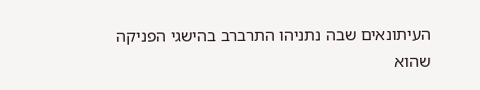העיתונאים שבה נתניהו התרברב בהישגי הפניקה שהוא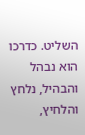השליט. כדרכו הוא נבהל והבהיל, נלחץ והלחיץ,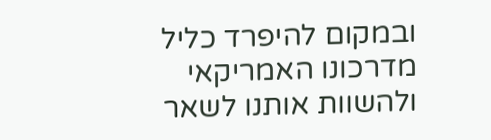ובמקום להיפרד כליל מדרכונו האמריקאי ולהשוות אותנו לשאר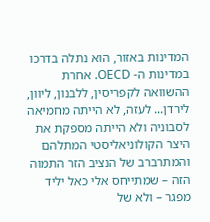המדינות באזור, הוא נתלה בדרכו במדינות ה- OECD. אחרת ההשוואה לקפריסין, ללבנון, ליוון, לירדן... לעזה, לא הייתה מחמיאה לסבוניה ולא הייתה מספקת את היצר הקולוניאליסטי המתלהם והמתרברב של הנציב הזר התמוה הזה – שמתייחס אלי כאל יליד מפגר – ולא של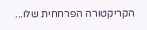הקריקטורה הפרחחית שלו...